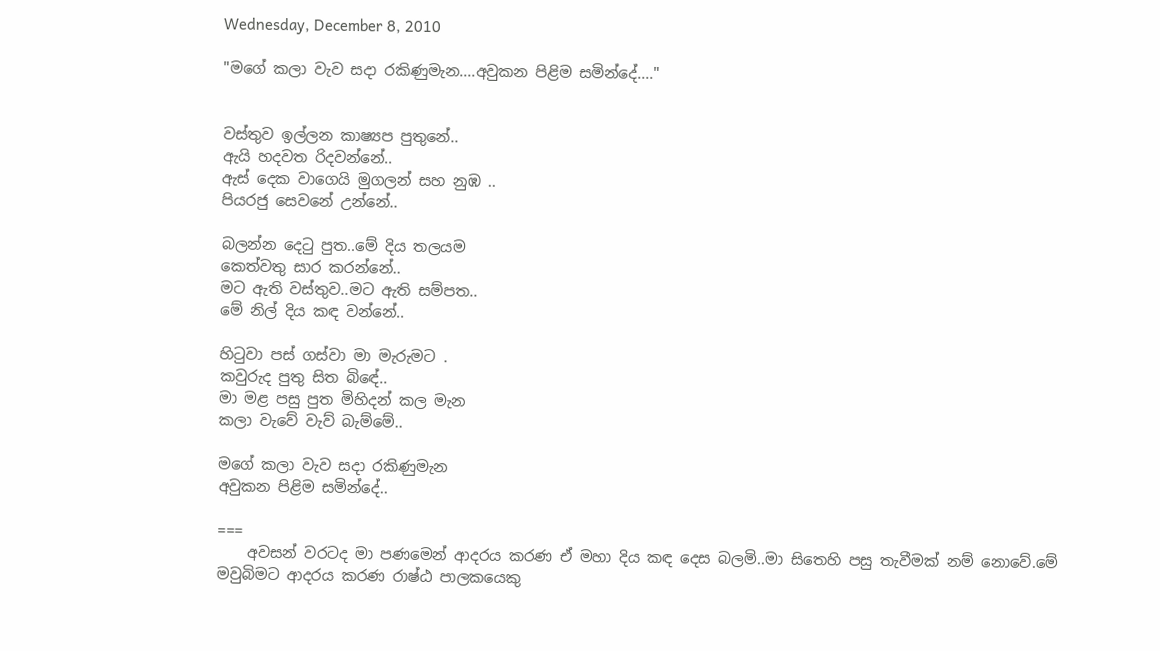Wednesday, December 8, 2010

"මගේ කලා වැව සදා රකිණුමැන....අවුකන පිළිම සමින්දේ...."


වස්තුව ඉල්ලන කාෂ්‍යප පුතුනේ..
ඇයි හදවත රිදවන්නේ..
ඇස් දෙක වාගෙයි මුගලන් සහ නුඹ ..
පියරජු සෙවනේ උන්නේ..

බලන්න දෙටු පුත..මේ දිය තලයම
කෙත්වතු සාර කරන්නේ..
මට ඇති වස්තුව..මට ඇති සම්පත..
මේ නිල් දිය කඳ වන්නේ..

හිටුවා පස් ගස්වා මා මැරුමට .
කවුරුද පුතු සිත බිඳේ..
මා මළ පසු පුත මිහිදන් කල මැන
කලා වැවේ වැව් බැම්මේ..

මගේ කලා වැව සදා රකිණුමැන
අවුකන පිළිම සමින්දේ..

===
    අවසන් වරටද මා පණමෙන් ආදරය කරණ ඒ මහා දිය කඳ දෙස බලමි..මා සිතෙහි පසු තැවීමක් නම් නොවේ.මේ මවුබිමට ආදරය කරණ රාෂ්ඨ පාලකයෙකු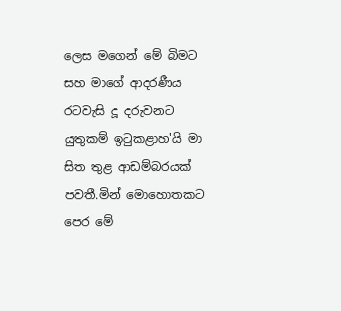ලෙස මගෙන් මේ බිමට සහ මාගේ ආදරණීය රටවැසි දූ දරුවනට යුතුකම් ඉටුකළාහ'යි මා සිත තුළ ආඩම්බරයක් පවතී.මින් මොහොතකට පෙර මේ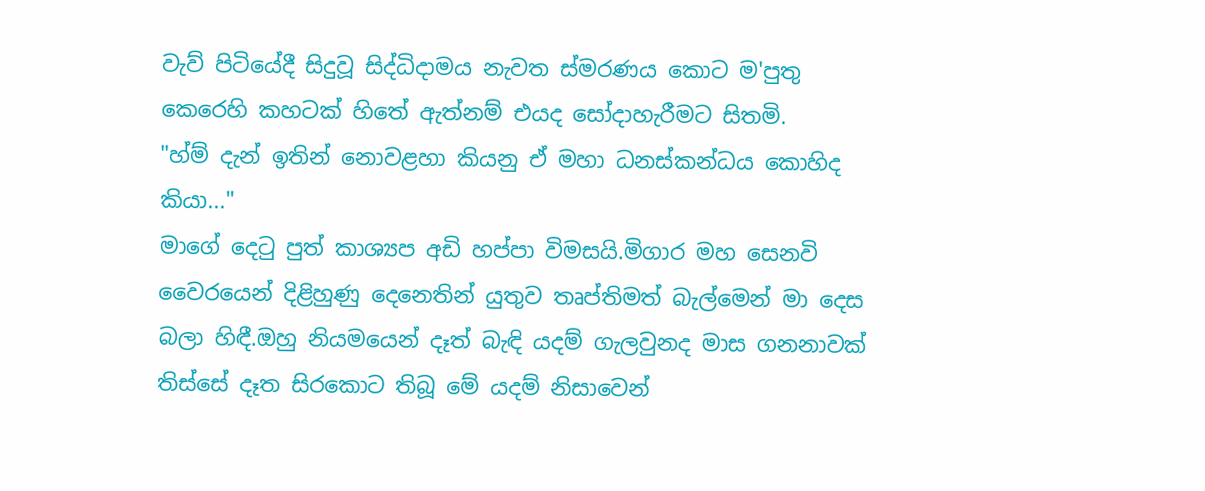වැව් පිටියේදී සිදුවූ සිද්ධිදාමය නැවත ස්මරණය කොට ම'පුතු කෙරෙහි කහටක් හිතේ ඇත්නම් එයද සෝදාහැරීමට සිතමි.
"හ්ම් දැන් ඉතින් නොවළහා කියනු ඒ මහා ධනස්කන්ධය කොහිද කියා..."
මාගේ දෙටු පුත් කාශ්‍යප අඩි හප්පා විමසයි.මිගාර මහ සෙනවි වෛරයෙන් දිළිහුණු දෙනෙතින් යුතුව තෘප්තිමත් බැල්මෙන් මා දෙස බලා හිඳී.ඔහු නියමයෙන් දෑත් බැඳි යදම් ගැලවුනද මාස ගනනාවක් තිස්සේ දෑත සිරකොට තිබූ මේ යදම් නිසාවෙන්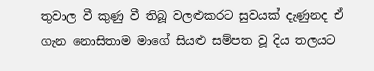තුවාල වී කුණු වී තිබූ වලළුකරට සුවයක් දැණුනද ඒ ගැන නොසිතාම මාගේ සියළු සම්පත වූ දිය තලයට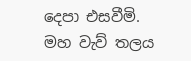දෙපා එසවීමි.
මහ වැව් තලය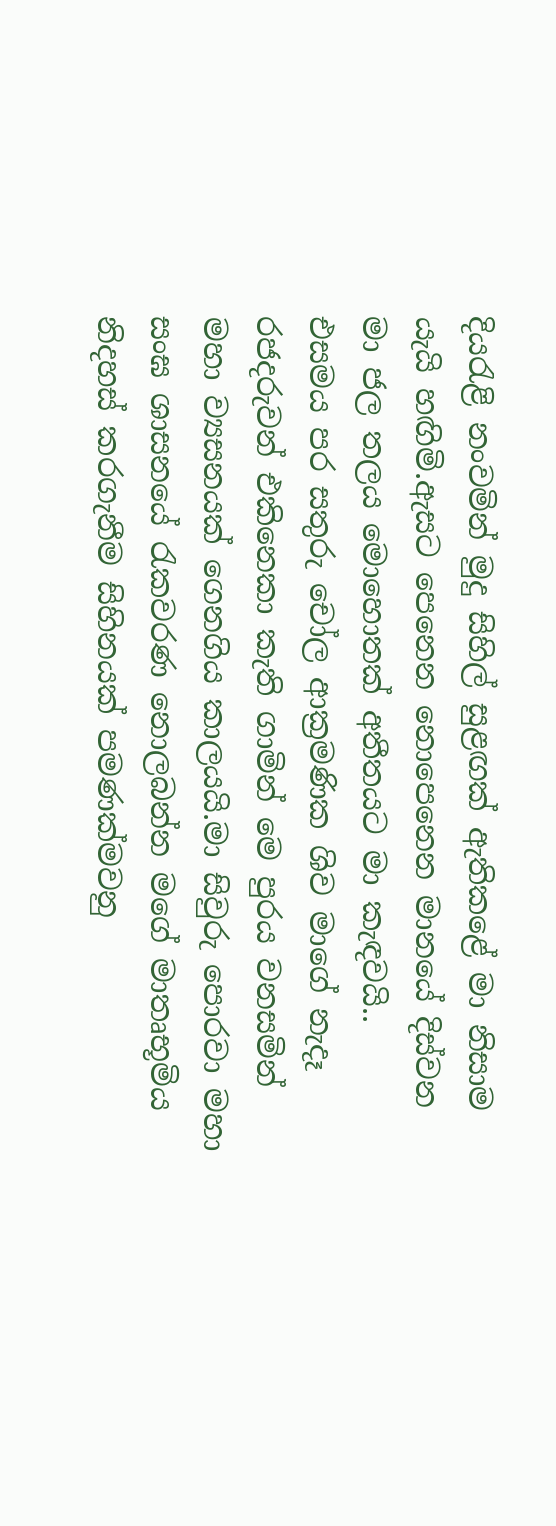දියරැළි නංවමින් මුදු සිහිල් සුළඟක් ඇතිකළේ මා නිසාම යැයි හඟිමි.ඇසට පෙනෙන නොපෙනෙන මානයේ දිස්වන මා ජල තලය මොහොතක් අතීතයට මා කැඳවයි..
එසමය පර සතුරු චෝල ආක්‍රමණික ශිව මාගේ නැදෑ රජදරුවන් එකිනෙකා කැති ගාමින් මෙ පුරය වනසමින් මහා ව්‍යසනයක් ගෙනගිය කාලයයි.මා සිවුරු පොරවා මහා සංඝ ශාසනයේ රැකවරණ නොලබන්න මගේ මාතෘභූමිය නිදහස් කරගැනීම සිහිනයක් පමණක්මවනු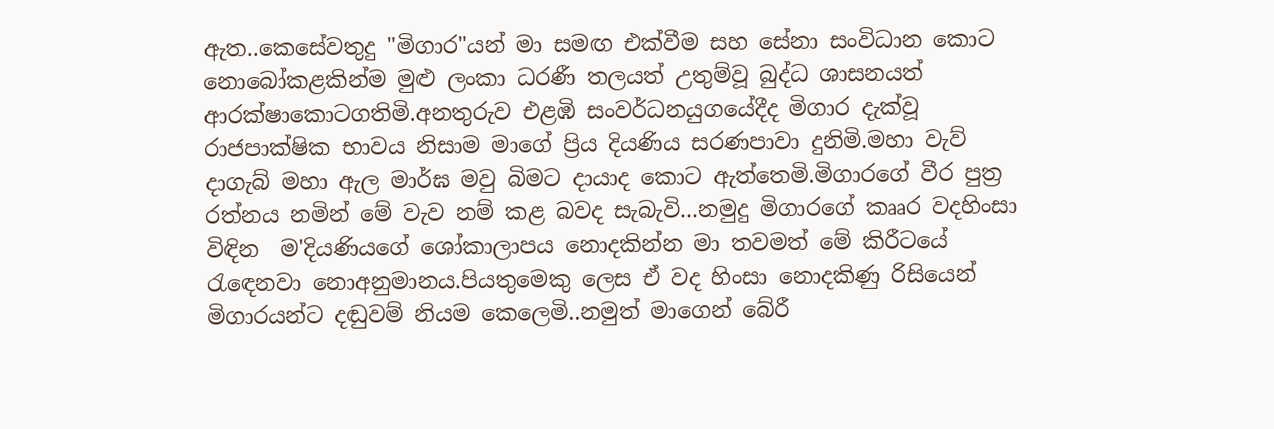ඇත..කෙසේවතුදු "මිගාර"යන් මා සමඟ එක්වීම සහ සේනා සංවිධාන කොට නොබෝකළකින්ම මුළු ලංකා ධරණී තලයත් උතුම්වූ බුද්ධ ශාසනයත් ආරක්ෂාකොටගතිමි.අනතුරුව එළඹි සංවර්ධනයුගයේදීද මිගාර දැක්වූ රාජපාක්ෂික භාවය නිසාම මාගේ ප්‍රිය දියණිය සරණපාවා දුනිමි.මහා වැව් දාගැබ් මහා ඇල මාර්ඝ මවු බිමට දායාද කොට ඇත්තෙමි.මිගාරගේ වීර පුත්‍ර රත්නය නමින් මේ වැව නම් කළ බවද සැබැවි...නමුදු මිගාරගේ කෲර වදහිංසා විඳින  ම'දියණියගේ ශෝකාලාපය නොදකින්න මා තවමත් මේ කිරීටයේ රැඳෙනවා නොඅනුමානය.පියතුමෙකු ලෙස ඒ වද හිංසා නොදකිණු රිසියෙන් මිගාරයන්ට දඬුවම් නියම කෙලෙමි..නමුත් මාගෙන් බේරී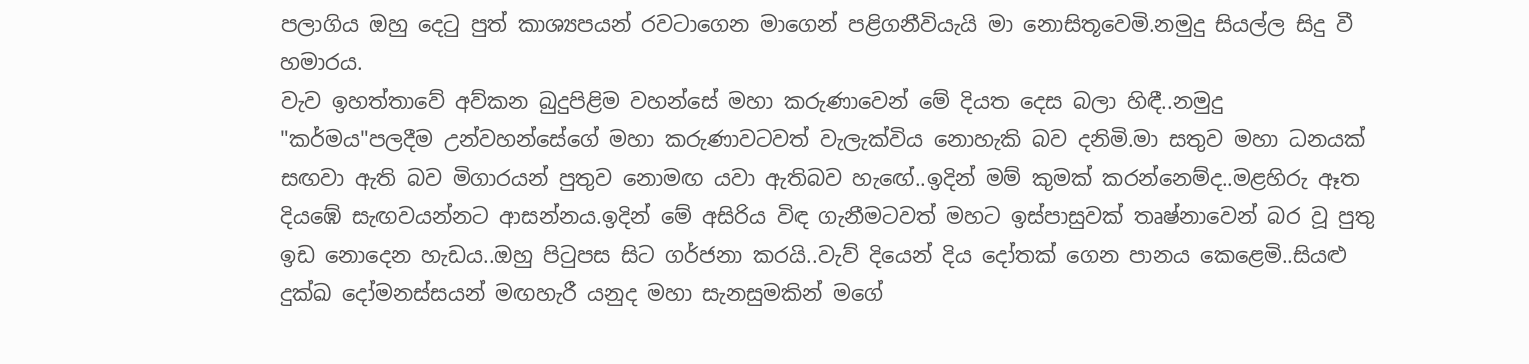පලාගිය ඔහු දෙටු පුත් කාශ්‍යපයන් රවටාගෙන මාගෙන් පළිගනීවියැයි මා නොසිතූවෙමි.නමුදු සියල්ල සිදු වී හමාරය.
වැව ඉහත්තාවේ අව්කන බුදුපිළිම වහන්සේ මහා කරුණාවෙන් මේ දියත දෙස බලා හිඳී..නමුදු "කර්මය"පලදීම උන්වහන්සේගේ මහා කරුණාවටවත් වැලැක්විය නොහැකි බව දනිමි.මා සතුව මහා ධනයක් සඟවා ඇති බව මිගාරයන් පුතුව නොමඟ යවා ඇතිබව හැඟේ..ඉදින් මම් කුමක් කරන්නෙම්ද..මළහිරු ඈත දියඹේ සැඟවයන්නට ආසන්නය.ඉදින් මේ අසිරිය විඳ ගැනීමටවත් මහට ඉස්පාසුවක් තෘෂ්නාවෙන් බර වූ පුතු ඉඩ නොදෙන හැඩය..ඔහු පිටුපස සිට ගර්ජනා කරයි..වැව් දියෙන් දිය දෝතක් ගෙන පානය කෙළෙමි..සියළු දුක්ඛ දෝමනස්සයන් මඟහැරී යනුද මහා සැනසුමකින් මගේ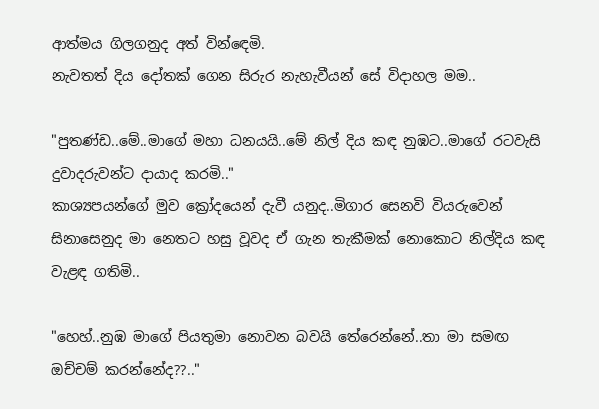ආත්මය ගිලගනුද අත් වින්ඳෙමි.
නැවතත් දිය දෝතක් ගෙන සිරුර නැහැවීයන් සේ විදාහල මම..

"පුතණ්ඩ..මේ..මාගේ මහා ධනයයි..මේ නිල් දිය කඳ නුඹට..මාගේ රටවැසි දුවාදරුවන්ට දායාද කරමි.."
කාශ්‍යපයන්ගේ මුව ක්‍රෝදයෙන් දැවී යනුද..මිගාර සෙනවි වියරුවෙන් සිනාසෙනුද මා නෙතට හසු වූවද ඒ ගැන තැකීමක් නොකොට නිල්දිය කඳ වැළඳ ගතිමි..

"හෙහ්..නුඹ මාගේ පියතුමා නොවන බවයි තේරෙන්නේ..තා මා සමඟ ඔච්චම් කරන්නේද??.."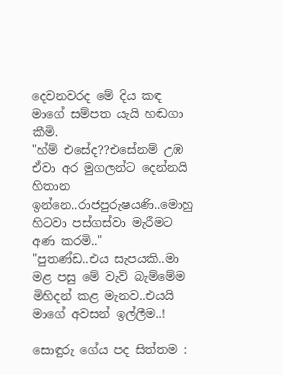දෙවනවරද මේ දිය කඳ මාගේ සම්පත යැයි හඬගා කීමි.
"හ්ම් එසේද??එසේනම් උඹ ඒවා අර මුගලන්ට දෙන්නයි හිතාන ඉන්නෙ..රාජපුරුෂයණි..මොහු හිටවා පස්ගස්වා මැරීමට අණ කරමි.."
"පුතණ්ඩ..එය සැපයකි..මා මළ පසු මේ වැව් බැම්මේම මිහිදන් කළ මැනව..එයයි මාගේ අවසන් ඉල්ලීම..!

සොඳුරු ගේය පද සිත්තම :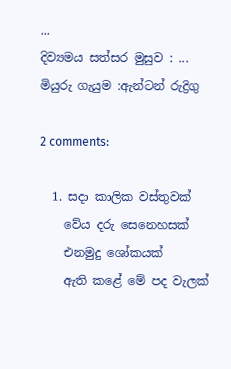...
දිව්‍යමය සත්සර මුසුව : ...
මියුරු ගැයුම :ඇන්ටන් රුද්‍රිගු

2 comments:

  1. සදා කාලික වස්තුවක්
    වේය දරු සෙනෙහසක්
    එනමුදු ශෝකයක්
    ඇති කළේ මේ පද වැලක්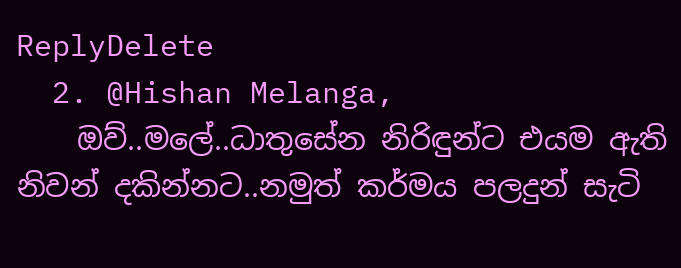ReplyDelete
  2. @Hishan Melanga,
    ඔව්..මලේ..ධාතුසේන නිරිඳුන්ට එයම ඇති නිවන් දකින්නට..නමුත් කර්මය පලදුන් සැටි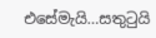එසේමැයි...සතුටුයි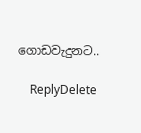ගොඩවැදුනට..

    ReplyDelete